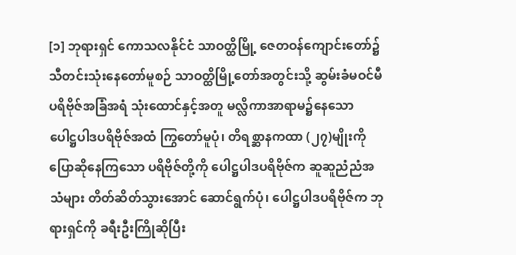[၁] ဘုရားရှင် ကောသလနိုင်ငံ သာဝတ္ထိမြို့ ဇေတဝန်ကျောင်းတော်၌ သီတင်းသုံးနေတော်မူစဉ် သာဝတ္ထိမြို့တော်အတွင်းသို့ ဆွမ်းခံမဝင်မီ ပရိဗိုဇ်အခြံအရံ သုံးထောင်နှင့်အတူ မလ္လိကာအာရာမ၌နေသော ပေါဋ္ဌပါဒပရိဗိုဇ်အထံ ကြွတော်မူပုံ၊ တိရစ္ဆာနကထာ (၂၇)မျိုးကို ပြောဆိုနေကြသော ပရိဗိုဇ်တို့ကို ပေါဋ္ဌပါဒပရိဗိုဇ်က ဆူဆူညံညံအသံများ တိတ်ဆိတ်သွားအောင် ဆောင်ရွက်ပုံ၊ ပေါဋ္ဌပါဒပရိဗိုဇ်က ဘုရားရှင်ကို ခရီးဦးကြိုဆိုပြီး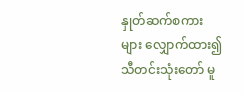နှုတ်ဆက်စကားများ လျှောက်ထား၍ သီတင်းသုံးတော် မူ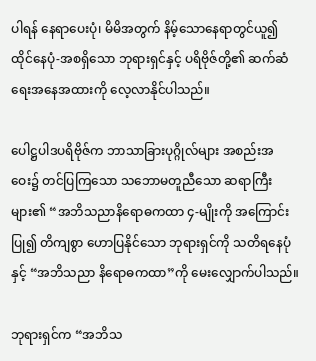ပါရန် နေရာပေးပုံ၊ မိမိအတွက် နိမ့်သောနေရာတွင်ယူ၍ ထိုင်နေပုံ-အစရှိသော ဘုရားရှင်နှင့် ပရိဗိုဇ်တို့၏ ဆက်ဆံရေးအနေအထားကို လေ့လာနိုင်ပါသည်။

ပေါဋ္ဌပါဒပရိဗိုဇ်က ဘာသာခြားပုဂ္ဂိုလ်များ အစည်းအဝေး၌ တင်ပြကြသော သဘောမတူညီသော ဆရာကြီးများ၏ “အဘိသညာနိရောဓကထာ ၄-မျိုးကို အကြောင်းပြု၍ တိကျစွာ ဟောပြနိုင်သော ဘုရားရှင်ကို သတိရနေပုံနှင့် “အဘိသညာ နိရောဓကထာ”ကို မေးလျှောက်ပါသည်။

ဘုရားရှင်က “အဘိသ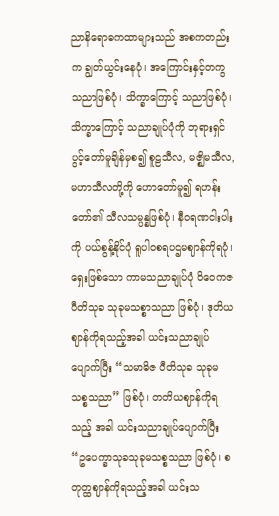ညာနိရောဓကထာများသည် အစကတည်းက ချွတ်ယွင်းနေပုံ၊ အကြောင်းနှင့်တကွ သညာဖြစ်ပုံ၊ သိက္ခာကြောင့် သညာဖြစ်ပုံ၊ သိက္ခာကြောင့် သညာချုပ်ပုံကို ဘုရားရှင် ပွင့်တော်မူချိန်မှစ၍ စူဠသီလ, မဇ္ဈိမသီလ, မဟာသီလတို့ကို ဟောတော်မူ၍ ရဟန်းတော်၏ သီလသမ္ပန္နဖြစ်ပုံ၊ နီဝရဏငါးပါးကို ပယ်စွန့်နိုင်ပုံ ရူပါဝစရပဌမဈာန်ကိုရပုံ၊ ရှေးဖြစ်သော ကာမသညာချုပ်ပုံ ဝိဝေကဇ ပီတိသုခ သုခုမသစ္စာသညာ ဖြစ်ပုံ၊ ဒုတိယဈာန်ကိုရသည့်အခါ ယင်းသညာချုပ်ပျောက်ပြီး “သမာဓိဇ ပီတိသုခ သုခုမသစ္စသညာ” ဖြစ်ပုံ၊ တတိယဈာန်ကိုရသည့် အခါ ယင်းသညာချုပ်ပျောက်ပြီး “ဥပေက္ခာသုခသုခုမသစ္စသညာ ဖြစ်ပုံ၊ စတုတ္ထဈာန်ကိုရသည့်အခါ ယင်းသ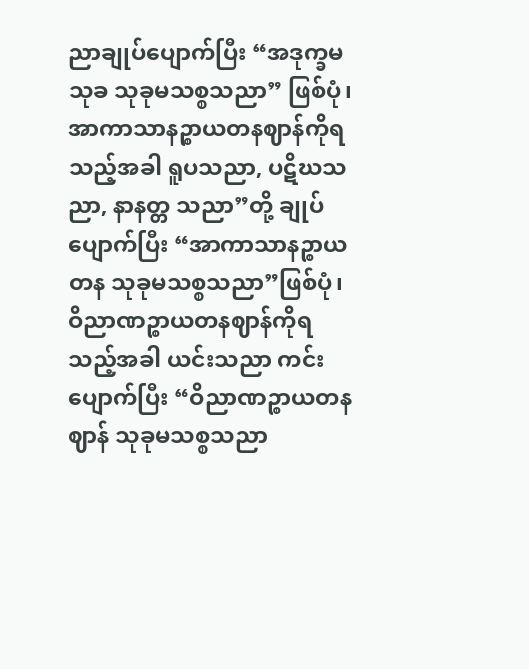ညာချုပ်ပျောက်ပြီး “အဒုက္ခမသုခ သုခုမသစ္စသညာ” ဖြစ်ပုံ၊ အာကာသာနဉ္စာယတနဈာန်ကိုရသည့်အခါ ရူပသညာ, ပဋိဃသညာ, နာနတ္တ သညာ”တို့ ချုပ်ပျောက်ပြီး “အာကာသာနဉ္စာယတန သုခုမသစ္စသညာ”ဖြစ်ပုံ၊ ဝိညာဏဉ္စာယတနဈာန်ကိုရသည့်အခါ ယင်းသညာ ကင်းပျောက်ပြီး “ဝိညာဏဉ္စာယတနဈာန် သုခုမသစ္စသညာ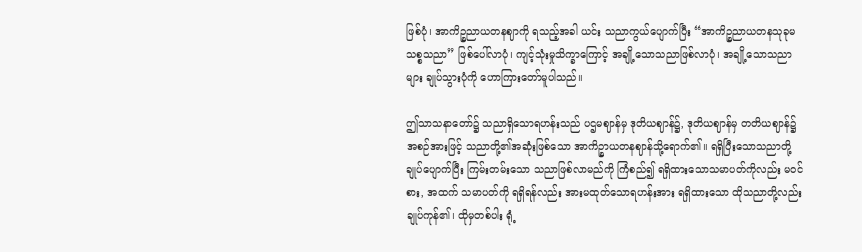ဖြစ်ပုံ၊ အာကိဉ္စညာယတနဈာကို ရသည့်အခါ ယင်း သညာကွယ်ပျောက်ပြီး “အာကိဉ္စညာယတနသုခုမသစ္စသညာ” ဖြစ်ပေါ်လာပုံ၊ ကျင့်သုံးမှုသိက္ခာကြောင့် အချို့သောသညာဖြစ်လာပုံ၊ အချို့သောသညာများ ချုပ်သွားပုံကို ဟောကြားတော်မူပါသည်။

ဤသာသနာတော်၌ သညာရှိသောရဟန်းသည် ပဌမဈာန်မှ ဒုတိယဈာန်၌, ဒုတိယဈာန်မှ တတိယဈာန်၌ အစဉ်အားဖြင့် သညာတို့၏အဆုံးဖြစ်သော အာကိဉ္စာယတနဈာန်သို့ရောက်၏။ ရရှိပြီးသောသညာတို့ ချုပ်ပျောက်ပြီး ကြမ်းတမ်းသော သညာဖြစ်လာမည်ကို ကြံစည်၍ ရရှိထားသောသမာပတ်ကိုလည်း မဝင်စား, အထက် သမာပတ်ကို ရရှိရန်လည်း အားမထုတ်သောရဟန်းအား ရရှိထားသော ထိုသညာတို့လည်း ချုပ်ကုန်၏၊ ထိုမှတစ်ပါး ရုံ့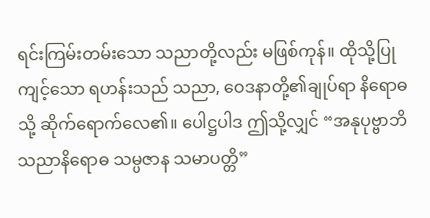ရင်းကြမ်းတမ်းသော သညာတို့လည်း မဖြစ်ကုန်။ ထိုသို့ပြုကျင့်သော ရဟန်းသည် သညာ, ဝေဒနာတို့၏ချုပ်ရာ နိရောဓသို့ ဆိုက်ရောက်လေ၏။ ပေါဋ္ဌပါဒ ဤသို့လျှင် “အနုပုဗ္ဗာဘိသညာနိရောဓ သမ္ပဇာန သမာပတ္တိ”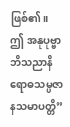ဖြစ်၏။ ဤ အနုပုဗ္ဗာဘိသညာနိရောဓသမ္ပဇာနသမာပတ္တိ”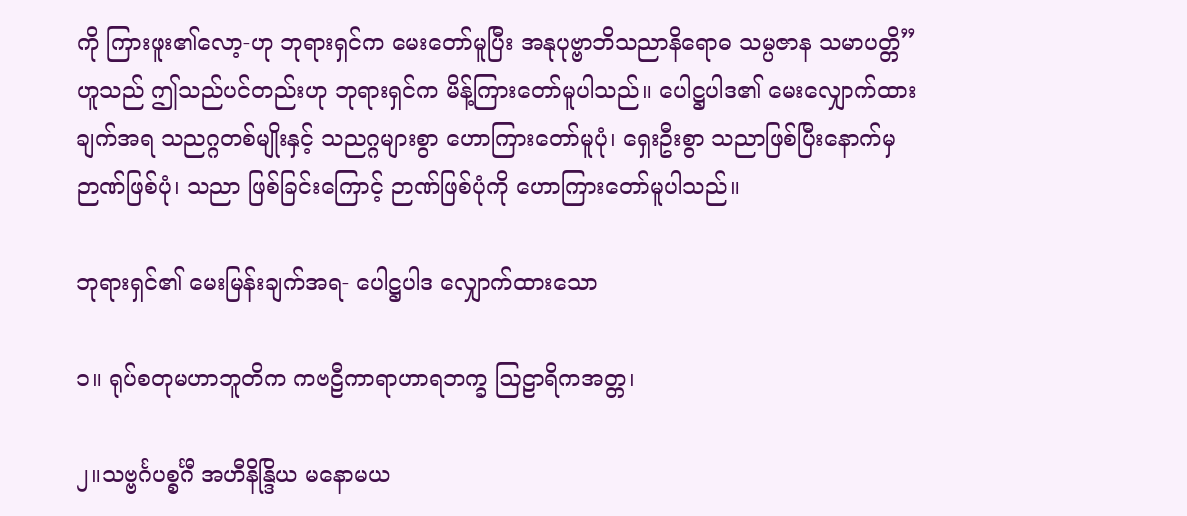ကို ကြားဖူး၏လော့-ဟု ဘုရားရှင်က မေးတော်မူပြီး အနုပုဗ္ဗာဘိသညာနိရောဓ သမ္ပဇာန သမာပတ္တိ”ဟူသည် ဤသည်ပင်တည်းဟု ဘုရားရှင်က မိန့်ကြားတော်မူပါသည်။ ပေါဋ္ဌပါဒ၏ မေးလျှောက်ထားချက်အရ သညဂ္ဂတစ်မျိုးနှင့် သညဂ္ဂများစွာ ဟောကြားတော်မူပုံ၊ ရှေးဦးစွာ သညာဖြစ်ပြီးနောက်မှ ဉာဏ်ဖြစ်ပုံ၊ သညာ ဖြစ်ခြင်းကြောင့် ဉာဏ်ဖြစ်ပုံကို ဟောကြားတော်မူပါသည်။

ဘုရားရှင်၏ မေးမြန်းချက်အရ- ပေါဋ္ဌပါဒ လျှောက်ထားသော

၁။ ရုပ်စတုမဟာဘူတိက ကဗဠီကာရာဟာရဘက္ခ ဩဠာရိကအတ္တ၊

၂။သဗ္ဗင်္ဂပစ္စင်္ဂီ အဟီနိန္ဒြိယ မနောမယ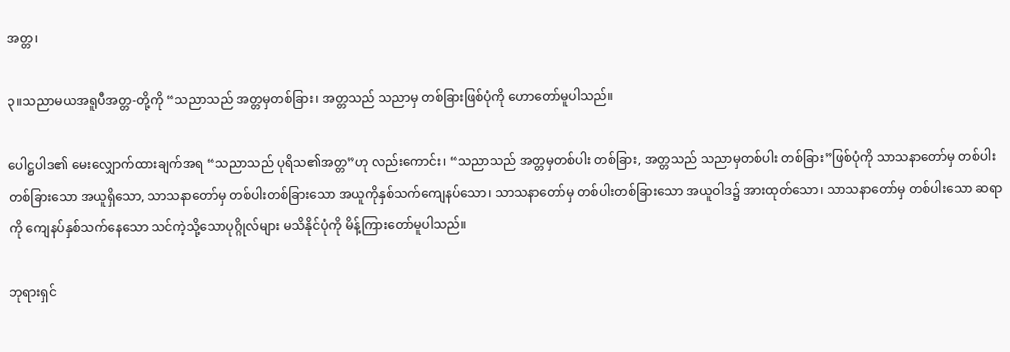အတ္တ၊

၃။သညာမယအရူပီအတ္တ-တို့ကို “သညာသည် အတ္တမှတစ်ခြား၊ အတ္တသည် သညာမှ တစ်ခြားဖြစ်ပုံကို ဟောတော်မူပါသည်။

ပေါဋ္ဌပါဒ၏ မေးလျှောက်ထားချက်အရ “သညာသည် ပုရိသ၏အတ္တ”ဟု လည်းကောင်း၊ “သညာသည် အတ္တမှတစ်ပါး တစ်ခြား, အတ္တသည် သညာမှတစ်ပါး တစ်ခြား”ဖြစ်ပုံကို သာသနာတော်မှ တစ်ပါးတစ်ခြားသော အယူရှိသော, သာသနာတော်မှ တစ်ပါးတစ်ခြားသော အယူကိုနှစ်သက်ကျေနပ်သော၊ သာသနာတော်မှ တစ်ပါးတစ်ခြားသော အယူဝါဒ၌ အားထုတ်သော၊ သာသနာတော်မှ တစ်ပါးသော ဆရာကို ကျေနပ်နှစ်သက်နေသော သင်ကဲ့သို့သောပုဂ္ဂိုလ်များ မသိနိုင်ပုံကို မိန့်ကြားတော်မူပါသည်။

ဘုရားရှင်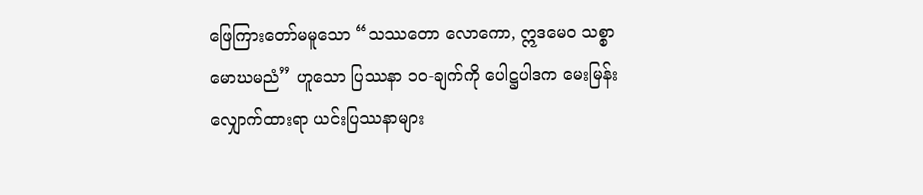ဖြေကြားတော်မမူသော “သဿတော လောကော, ဣဒမေဝ သစ္စာ မောဃမညံ” ဟူသော ပြဿနာ ၁၀-ချက်ကို ပေါဋ္ဌပါဒက မေးမြန်းလျှောက်ထားရာ ယင်းပြဿနာများ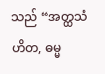သည် “အတ္ထသံဟိတ, ဓမ္မ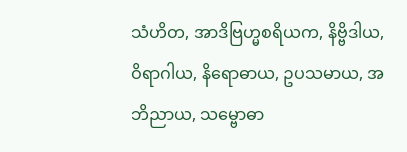သံဟိတ, အာဒိဗြဟ္မစရိယက, နိဗ္ဗိဒါယ, ဝိရာဂါယ, နိရောဓာယ, ဥပသမာယ, အဘိညာယ, သမ္ဗောဓာ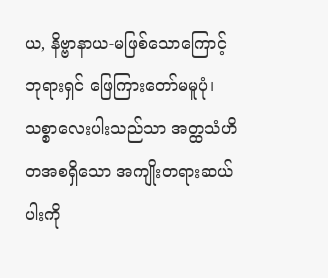ယ, နိဗ္ဗာနာယ-မဖြစ်သောကြောင့် ဘုရားရှင် ဖြေကြားတော်မမူပုံ၊ သစ္စာလေးပါးသည်သာ အတ္ထသံဟိတအစရှိသော အကျိုးတရားဆယ်ပါးကို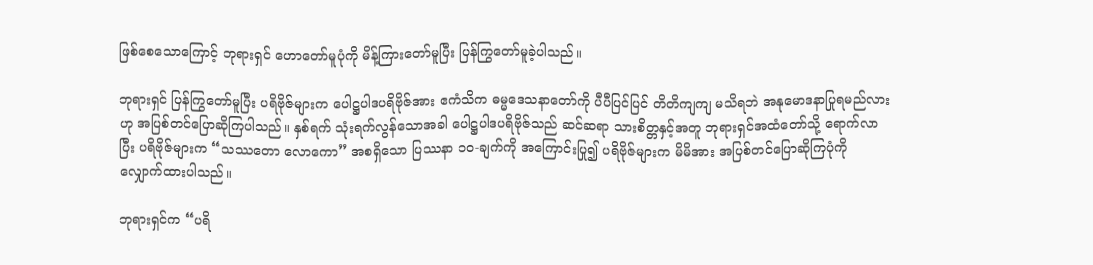ဖြစ်စေသောကြောင့် ဘုရားရှင် ဟောတော်မူပုံကို မိန့်ကြားတော်မူပြီး ပြန်ကြွတော်မူခဲ့ပါသည်။

ဘုရားရှင် ပြန်ကြွတော်မူပြီး ပရိဗိုဇ်များက ပေါဋ္ဌပါဒပရိဗိုဇ်အား ဧကံသိက ဓမ္မဒေသနာတော်ကို ပီပီပြင်ပြင် တိတိကျကျ မသိရဘဲ အနုမောဒနာပြုရမည်လားဟု အပြစ်တင်ပြောဆိုကြပါသည်။ နှစ်ရက် သုံးရက်လွန်သောအခါ ပေါဋ္ဌပါဒပရိဗိုဇ်သည် ဆင်ဆရာ သားစိတ္တနှင့်အတူ ဘုရားရှင်အထံတော်သို့ ရောက်လာပြီး ပရိဗိုဇ်များက “သဿတော လောကော” အစရှိသော ပြဿနာ ၁၀-ချက်ကို အကြောင်းပြု၍ ပရိဗိုဇ်များက မိမိအား အပြစ်တင်ပြောဆိုကြပုံကို လျှောက်ထားပါသည်။

ဘုရားရှင်က “ပရိ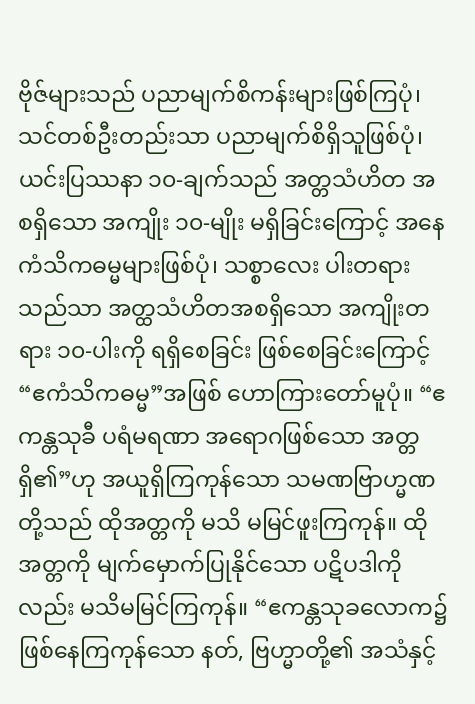ဗိုဇ်များသည် ပညာမျက်စိကန်းများဖြစ်ကြပုံ၊ သင်တစ်ဦးတည်းသာ ပညာမျက်စိရှိသူဖြစ်ပုံ၊ ယင်းပြဿနာ ၁၀-ချက်သည် အတ္တသံဟိတ အစရှိသော အကျိုး ၁၀-မျိုး မရှိခြင်းကြောင့် အနေကံသိကဓမ္မများဖြစ်ပုံ၊ သစ္စာလေး ပါးတရားသည်သာ အတ္ထသံဟိတအစရှိသော အကျိုးတရား ၁၀-ပါးကို ရရှိစေခြင်း ဖြစ်စေခြင်းကြောင့် “ဧကံသိကဓမ္မ”အဖြစ် ဟောကြားတော်မူပုံ။ “ဧကန္တသုခီ ပရံမရဏာ အရောဂဖြစ်သော အတ္တရှိ၏”ဟု အယူရှိကြကုန်သော သမဏဗြာဟ္မဏတို့သည် ထိုအတ္တကို မသိ မမြင်ဖူးကြကုန်။ ထိုအတ္တကို မျက်မှောက်ပြုနိုင်သော ပဋိပဒါကိုလည်း မသိမမြင်ကြကုန်။ “ဧကန္တသုခလောက၌ ဖြစ်နေကြကုန်သော နတ်, ဗြဟ္မာတို့၏ အသံနှင့်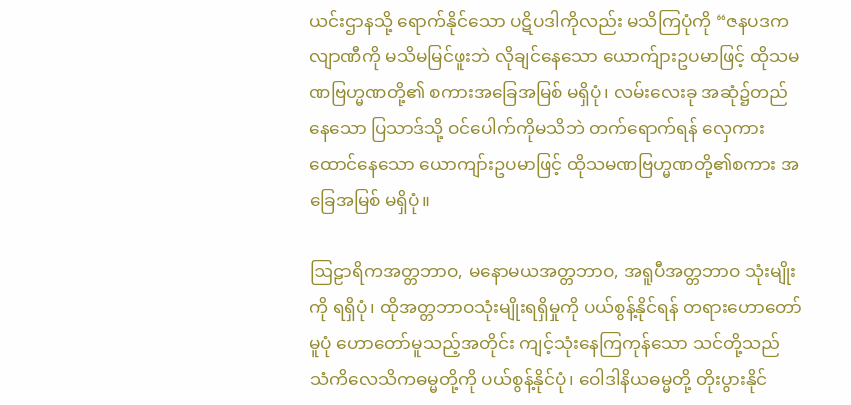ယင်းဌာနသို့ ရောက်နိုင်သော ပဋိပဒါကိုလည်း မသိကြပုံကို “ဇနပဒကလျာဏီကို မသိမမြင်ဖူးဘဲ လိုချင်နေသော ယောက်ျားဥပမာဖြင့် ထိုသမဏဗြဟ္မဏတို့၏ စကားအခြေအမြစ် မရှိပုံ၊ လမ်းလေးခု အဆုံ၌တည်နေသော ပြသာဒ်သို့ ဝင်ပေါက်ကိုမသိဘဲ တက်ရောက်ရန် လှေကားထောင်နေသော ယောကျာ်းဥပမာဖြင့် ထိုသမဏဗြဟ္မဏတို့၏စကား အခြေအမြစ် မရှိပုံ။

ဩဠာရိကအတ္တဘာဝ, မနောမယအတ္တဘာဝ, အရူပီအတ္တဘာဝ သုံးမျိုးကို ရရှိပုံ၊ ထိုအတ္တဘာဝသုံးမျိုးရရှိမှုကို ပယ်စွန့်နိုင်ရန် တရားဟောတော်မူပုံ ဟောတော်မူသည့်အတိုင်း ကျင့်သုံးနေကြကုန်သော သင်တို့သည် သံကိလေသိကဓမ္မတို့ကို ပယ်စွန့်နိုင်ပုံ၊ ဝေါဒါနိယဓမ္မတို့ တိုးပွားနိုင်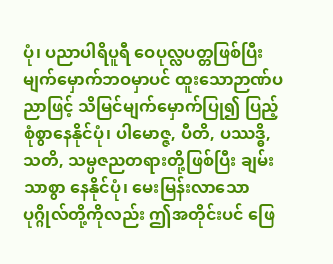ပုံ၊ ပညာပါရိပူရီ ဝေပုလ္လပတ္တဖြစ်ပြီး မျက်မှောက်ဘဝမှာပင် ထူးသောဉာဏ်ပညာဖြင့် သိမြင်မျက်မှောက်ပြု၍ ပြည့်စုံစွာနေနိုင်ပုံ၊ ပါမောဇ္ဇ, ပီတိ, ပဿဒ္ဓိ, သတိ, သမ္ပဇညတရားတို့ဖြစ်ပြီး ချမ်းသာစွာ နေနိုင်ပုံ၊ မေးမြန်းလာသော ပုဂ္ဂိုလ်တို့ကိုလည်း ဤအတိုင်းပင် ဖြေ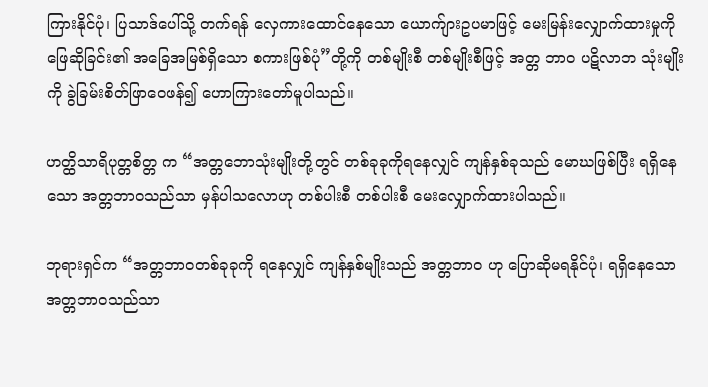ကြားနိုင်ပုံ၊ ပြသာဒ်ပေါ်သို့ တက်ရန် လှေကားထောင်နေသော ယောက်ျားဥပမာဖြင့် မေးမြန်းလျှောက်ထားမှုကို ဖြေဆိုခြင်း၏ အခြေအမြစ်ရှိသော စကားဖြစ်ပုံ”တို့ကို တစ်မျိုးစီ တစ်မျိုးစီဖြင့် အတ္တ ဘာဝ ပဋိလာဘ သုံးမျိုးကို ခွဲခြမ်းစိတ်ဖြာဝေဖန်၍ ဟောကြားတော်မူပါသည်။

ဟတ္ထိသာရိပုတ္တစိတ္တ က “အတ္တဘောသုံးမျိုးတို့တွင် တစ်ခုခုကိုရနေလျှင် ကျန်နှစ်ခုသည် မောဃဖြစ်ပြီး ရရှိနေသော အတ္တဘာဝသည်သာ မှန်ပါသလောဟု တစ်ပါးစီ တစ်ပါးစီ မေးလျှောက်ထားပါသည်။

ဘုရားရှင်က “အတ္တဘာဝတစ်ခုခုကို ရနေလျှင် ကျန်နှစ်မျိုးသည် အတ္တဘာဝ ဟု ပြောဆိုမရနိုင်ပုံ၊ ရရှိနေသော အတ္တဘာဝသည်သာ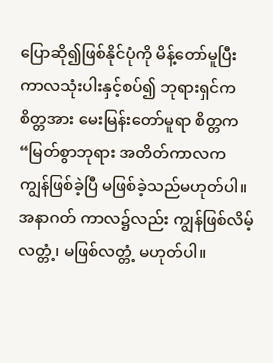ပြောဆို၍ဖြစ်နိုင်ပုံကို မိန့်တော်မူပြီး ကာလသုံးပါးနှင့်စပ်၍ ဘုရားရှင်က စိတ္တအား မေးမြန်းတော်မူရာ စိတ္တက “မြတ်စွာဘုရား အတိတ်ကာလက ကျွန်ဖြစ်ခဲ့ပြီ မဖြစ်ခဲ့သည်မဟုတ်ပါ။ အနာဂတ် ကာလ၌လည်း ကျွန်ဖြစ်လိမ့်လတ္တံ့၊ မဖြစ်လတ္တံ့ မဟုတ်ပါ။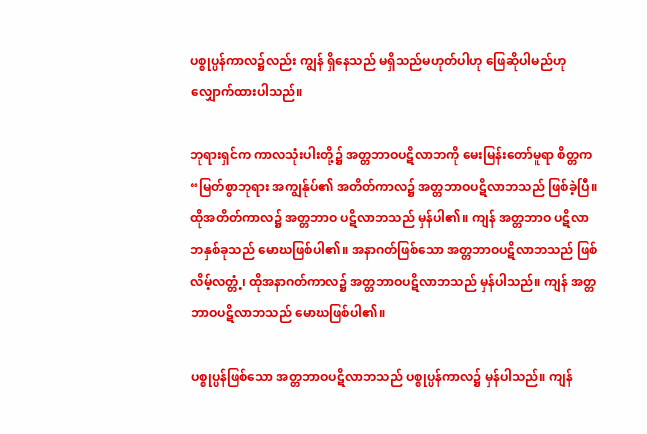ပစ္စုပ္ပန်ကာလ၌လည်း ကျွန် ရှိနေသည် မရှိသည်မဟုတ်ပါဟု ဖြေဆိုပါမည်ဟု လျှောက်ထားပါသည်။

ဘုရားရှင်က ကာလသုံးပါးတို့၌ အတ္တဘာဝပဋိလာဘကို မေးမြန်းတော်မူရာ စိတ္တက “မြတ်စွာဘုရား အကျွန်ုပ်၏ အတိတ်ကာလ၌ အတ္တဘာဝပဋိလာဘသည် ဖြစ်ခဲ့ပြီ။ ထိုအတိတ်ကာလ၌ အတ္တဘာဝ ပဋိလာဘသည် မှန်ပါ၏။ ကျန် အတ္တဘာဝ ပဋိလာဘနှစ်ခုသည် မောဃဖြစ်ပါ၏။ အနာဂတ်ဖြစ်သော အတ္တဘာဝပဋိလာဘသည် ဖြစ်လိမ့်လတ္တံ့၊ ထိုအနာဂတ်ကာလ၌ အတ္တဘာဝပဋိလာဘသည် မှန်ပါသည်။ ကျန် အတ္တဘာဝပဋိလာဘသည် မောဃဖြစ်ပါ၏။

ပစ္စုပ္ပန်ဖြစ်သော အတ္တဘာဝပဋိလာဘသည် ပစ္စုပ္ပန်ကာလ၌ မှန်ပါသည်။ ကျန်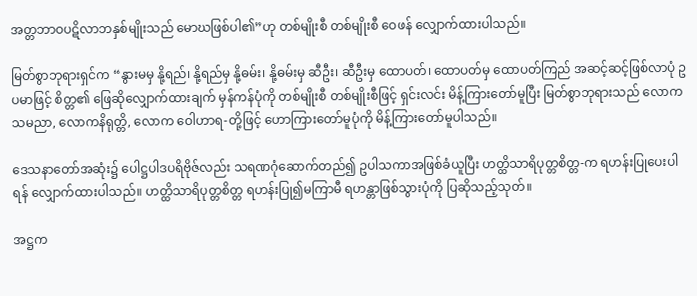အတ္တဘာဝပဋိလာဘနှစ်မျိုးသည် မောဃဖြစ်ပါ၏”ဟု တစ်မျိုးစီ တစ်မျိုးစီ ဝေဖန် လျှောက်ထားပါသည်။

မြတ်စွာဘုရားရှင်က “နွားမမှ နို့ရည်၊ နို့ရည်မှ နို့ဓမ်း၊ နို့ဓမ်းမှ ဆီဦး၊ ဆီဦးမှ ထောပတ်၊ ထောပတ်မှ ထောပတ်ကြည် အဆင့်ဆင့်ဖြစ်လာပုံ ဥပမာဖြင့် စိတ္တ၏ ဖြေဆိုလျှောက်ထားချက် မှန်ကန်ပုံကို တစ်မျိုးစီ တစ်မျိုးစီဖြင့် ရှင်းလင်း မိန့်ကြားတော်မူပြီး မြတ်စွာဘုရားသည် လောကသမညာ, လောကနိရုတ္တိ, လောက ဝေါဟာရ-တို့ဖြင့် ဟောကြားတော်မူပုံကို မိန့်ကြားတော်မူပါသည်။

ဒေသနာတော်အဆုံး၌ ပေါဋ္ဌပါဒပရိဗိုဇ်လည်း သရဏဂုံဆောက်တည်၍ ဥပါသကာအဖြစ်ခံယူပြီး ဟတ္ထိသာရိပုတ္တစိတ္တ-က ရဟန်းပြုပေးပါရန် လျှောက်ထားပါသည်။ ဟတ္ထိသာရိပုတ္တစိတ္တ ရဟန်းပြု၍မကြာမီ ရဟန္တာဖြစ်သွားပုံကို ပြဆိုသည့်သုတ်။

အဋ္ဌက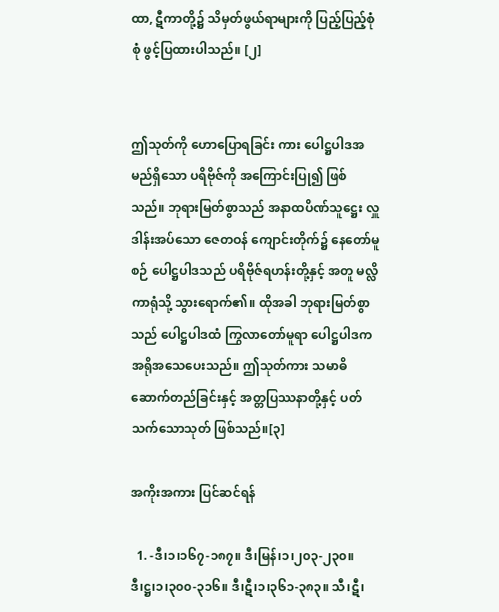ထာ, ဋီကာတို့၌ သိမှတ်ဖွယ်ရာများကို ပြည့်ပြည့်စုံစုံ ဖွင့်ပြထားပါသည်။ [၂]


ဤသုတ်ကို ဟောပြောရခြင်း ကား ပေါဋ္ဌပါဒအမည်ရှိသော ပရိဗိုဇ်ကို အကြောင်းပြု၍ ဖြစ်သည်။ ဘုရားမြတ်စွာသည် အနာထပိဏ်သူဋ္ဌေး လှူဒါန်းအပ်သော ဇေတဝန် ကျောင်းတိုက်၌ နေတော်မူစဉ် ပေါဋ္ဌပါဒသည် ပရိဗိုဇ်ရဟန်းတို့နှင့် အတူ မလ္လိကာရုံသို့ သွားရောက်၏။ ထိုအခါ ဘုရားမြတ်စွာသည် ပေါဋ္ဌပါဒထံ ကြွလာတော်မူရာ ပေါဋ္ဌပါဒက အရိုအသေပေးသည်။ ဤသုတ်ကား သမာဓိဆောက်တည်ခြင်းနှင့် အတ္တပြဿနာတို့နှင့် ပတ်သက်သောသုတ် ဖြစ်သည်။[၃]

အကိုးအကား ပြင်ဆင်ရန်

  1. -ဒီ၊၁၊၁၆၇-၁၈၇။ ဒီ၊မြန်၊၁၊၂၀၃-၂၃၀။ ဒီ၊ဋ္ဌ၊၁၊၃၀၀-၃၁၆။ ဒီ၊ဋီ၊၁၊၃၆၁-၃၈၃။ သီ၊ဋီ၊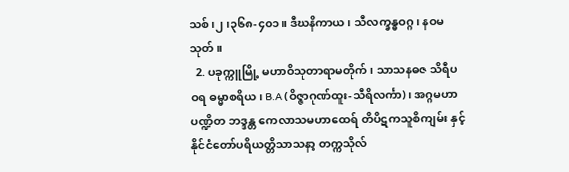သစ်၊၂၊၃၆၈-၄၀၁။ ဒီဃနိကာယ၊ သီလက္ခန္ဓဝဂ္ဂ၊ နဝမသုတ်။
  2. ပခုက္ကူမြို့ မဟာဝိသုတာရာမတိုက်၊ သာသနဓဇ သိရီပဝရ ဓမ္မာစရိယ၊ B.A (ဝိဇ္ဇာဂုဏ်ထူး-သီရိလင်္ကာ)၊ အဂ္ဂမဟာပဏ္ဍိတ ဘဒ္ဒန္တ ကေလာသမဟာထေရ် တိပိဋကသူစိကျမ်း နှင့် နိုင်ငံတော်ပရိယတ္တိသာသနာ့ တက္ကသိုလ်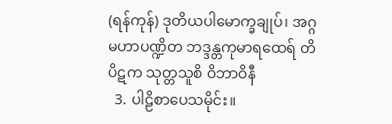(ရန်ကုန်) ဒုတိယပါမောက္ခချုပ်၊ အဂ္ဂမဟာပဏ္ဍိတ ဘဒ္ဒန္တကုမာရထေရ် တိပိဋက သုတ္တသူစိ ဝိဘာဝိနီ
  3. ပါဠိစာပေသမိုင်း။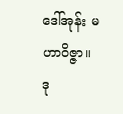ဒေါ်အုန်း မဟာဝိဇ္ဇာ။ ဒု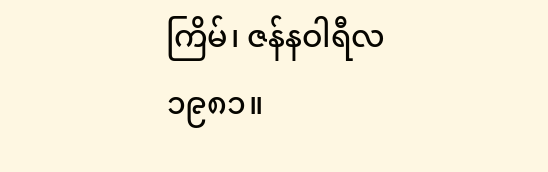ကြိမ်၊ ဇန်နဝါရီလ ၁၉၈၁။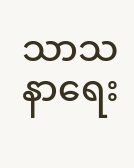သာသနာရေး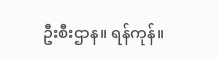ဦးစီးဌာန။ ရန်ကုန်။